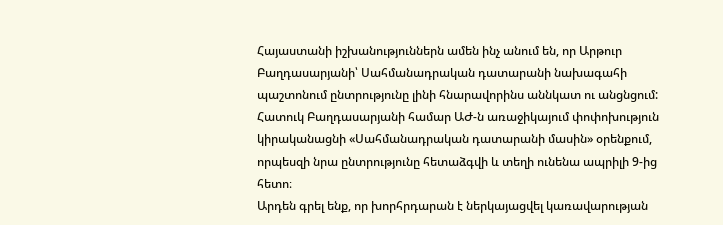Հայաստանի իշխանություններն ամեն ինչ անում են, որ Արթուր Բաղդասարյանի՝ Սահմանադրական դատարանի նախագահի պաշտոնում ընտրությունը լինի հնարավորինս աննկատ ու անցնցում: Հատուկ Բաղդասարյանի համար ԱԺ-ն առաջիկայում փոփոխություն կիրականացնի «Սահմանադրական դատարանի մասին» օրենքում, որպեսզի նրա ընտրությունը հետաձգվի և տեղի ունենա ապրիլի 9-ից հետո։
Արդեն գրել ենք, որ խորհրդարան է ներկայացվել կառավարության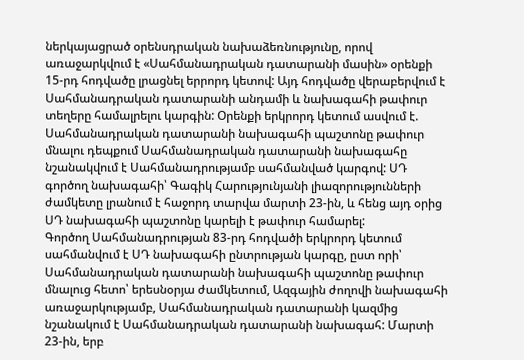ներկայացրած օրենսդրական նախաձեռնությունը, որով առաջարկվում է «Սահմանադրական դատարանի մասին» օրենքի 15-րդ հոդվածը լրացնել երրորդ կետով: Այդ հոդվածը վերաբերվում է Սահմանադրական դատարանի անդամի և նախագահի թափուր տեղերը համալրելու կարգին: Օրենքի երկրորդ կետում ասվում է. Սահմանադրական դատարանի նախագահի պաշտոնը թափուր մնալու դեպքում Սահմանադրական դատարանի նախագահը նշանակվում է Սահմանադրությամբ սահմանված կարգով: ՍԴ գործող նախագահի՝ Գագիկ Հարությունյանի լիազորությունների ժամկետը լրանում է հաջորդ տարվա մարտի 23-ին, և հենց այդ օրից ՍԴ նախագահի պաշտոնը կարելի է թափուր համարել:
Գործող Սահմանադրության 83-րդ հոդվածի երկրորդ կետում սահմանվում է ՍԴ նախագահի ընտրության կարգը, ըստ որի՝ Սահմանադրական դատարանի նախագահի պաշտոնը թափուր մնալուց հետո՝ երեսնօրյա ժամկետում, Ազգային ժողովի նախագահի առաջարկությամբ, Սահմանադրական դատարանի կազմից նշանակում է Սահմանադրական դատարանի նախագահ: Մարտի 23-ին, երբ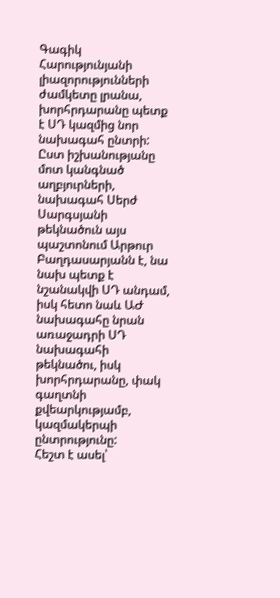Գագիկ Հարությունյանի լիազորությունների ժամկետը լրանա, խորհրդարանը պետք է ՍԴ կազմից նոր նախագահ ընտրի:
Ըստ իշխանությանը մոտ կանգնած աղբյուրների, նախագահ Սերժ Սարգսյանի թեկնածուն այս պաշտոնում Արթուր Բաղդասարյանն է, նա նախ պետք է նշանակվի ՍԴ անդամ, իսկ հետո նաև ԱԺ նախագահը նրան առաջադրի ՍԴ նախագահի թեկնածու, իսկ խորհրդարանը, փակ գաղտնի քվեարկությամբ, կազմակերպի ընտրությունը:
Հեշտ է ասել՝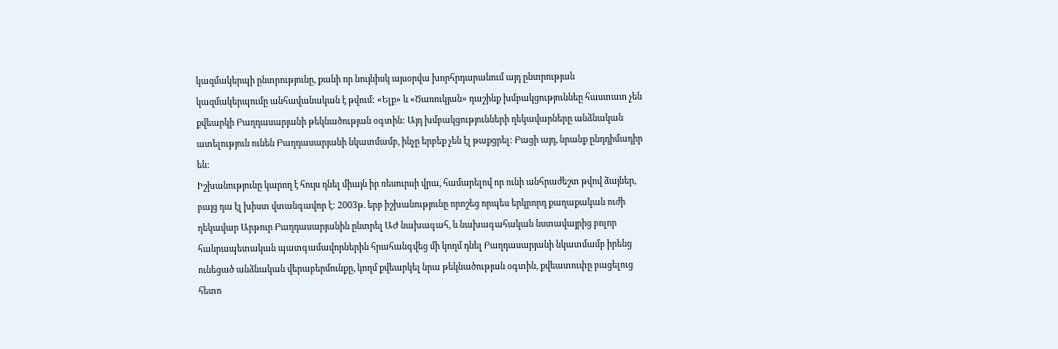կազմակերպի ընտրությունը, քանի որ նույնիսկ այսօրվա խորհրդարանում այդ ընտրության կազմակերպումը անհավանական է թվում: «Ելք» և «Ծառուկյան» դաշինք խմբակցություննեը հաստատ չեն քվեարկի Բաղդասարյանի թեկնածության օգտին: Այդ խմբակցությունների ղեկավարները անձնական ատելություն ունեն Բաղդասարյանի նկատմամբ, ինչը երբեք չեն էլ թաքցրել: Բացի այդ, նրանք ընդդիմադիր են:
Իշխանությունը կարող է հույս դնել միայն իր ռեսուրսի վրա, համարելով որ ունի անհրաժեշտ թվով ձայներ, բայց դա էլ խիստ վտանգավոր է: 2003թ. երբ իշխանությունը որոշեց որպես երկրորդ քաղաքական ուժի ղեկավար Արթուր Բաղդասարյանին ընտրել ԱԺ նախագահ, և նախագահական նստավայրից բոլոր հանրապետական պատգամավորներին հրահանգվեց մի կողմ դնել Բաղդասարյանի նկատմամբ իրենց ունեցած անձնական վերաբերմունքը, կողմ քվեարկել նրա թեկնածության օգտին, քվեատուփը բացելուց հետո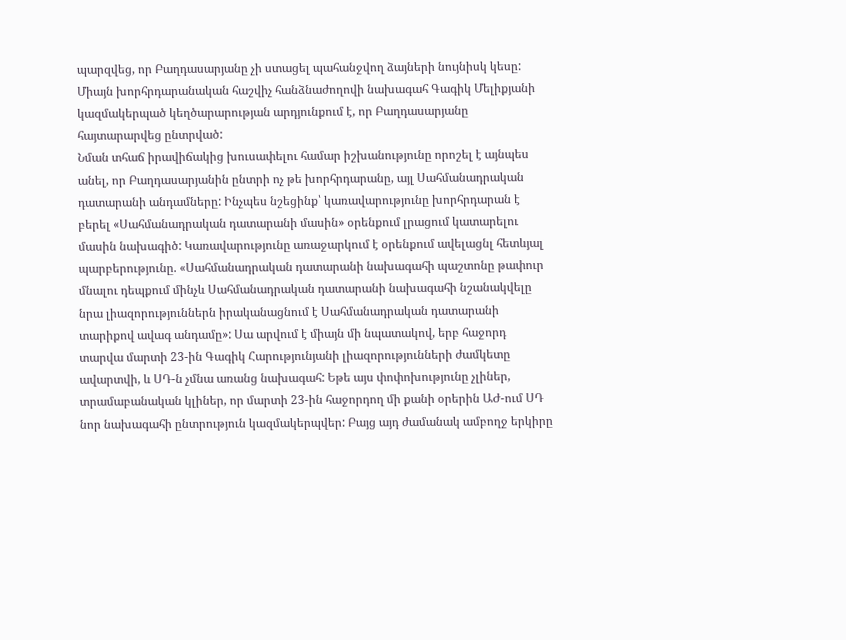պարզվեց, որ Բաղդասարյանը չի ստացել պահանջվող ձայների նույնիսկ կեսը: Միայն խորհրդարանական հաշվիչ հանձնաժողովի նախագահ Գագիկ Մելիքյանի կազմակերպած կեղծարարության արդյունքում է, որ Բաղդասարյանը հայտարարվեց ընտրված:
Նման տհաճ իրավիճակից խուսափելու համար իշխանությունը որոշել է այնպես անել, որ Բաղդասարյանին ընտրի ոչ թե խորհրդարանը, այլ Սահմանադրական դատարանի անդամները: Ինչպես նշեցինք՝ կառավարությունը խորհրդարան է բերել «Սահմանադրական դատարանի մասին» օրենքում լրացում կատարելու մասին նախագիծ: Կառավարությունը առաջարկում է օրենքում ավելացնլ հետևյալ պարբերությունը. «Սահմանադրական դատարանի նախագահի պաշտոնը թափուր մնալու դեպքում մինչև Սահմանադրական դատարանի նախագահի նշանակվելը նրա լիազորություններն իրականացնում է Սահմանադրական դատարանի տարիքով ավագ անդամը»: Սա արվում է միայն մի նպատակով, երբ հաջորդ տարվա մարտի 23-ին Գագիկ Հարությունյանի լիազորությունների ժամկետը ավարտվի, և ՍԴ-ն չմնա առանց նախագահ: Եթե այս փոփոխությունը չլիներ, տրամաբանական կլիներ, որ մարտի 23-ին հաջորդող մի քանի օրերին ԱԺ-ում ՍԴ նոր նախագահի ընտրություն կազմակերպվեր: Բայց այդ ժամանակ ամբողջ երկիրը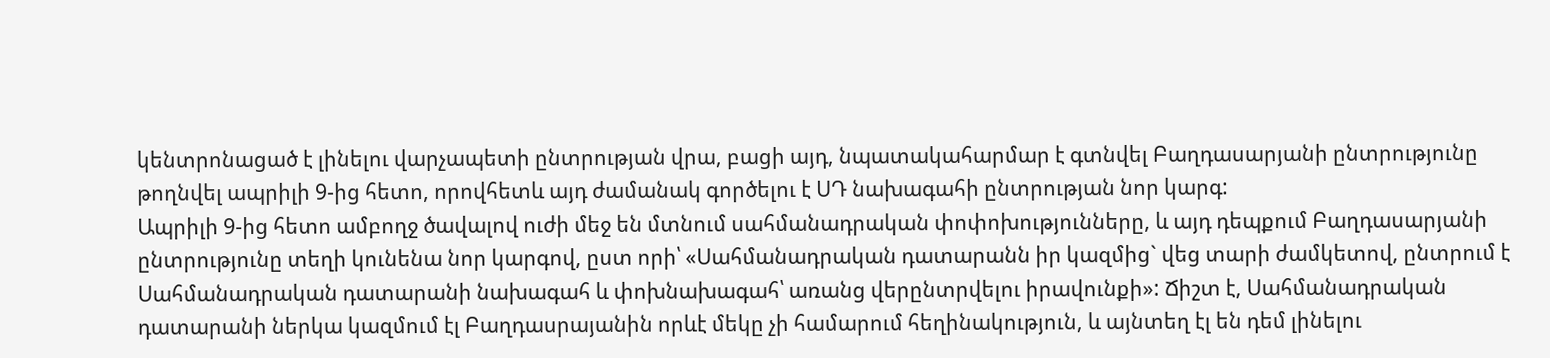կենտրոնացած է լինելու վարչապետի ընտրության վրա, բացի այդ, նպատակահարմար է գտնվել Բաղդասարյանի ընտրությունը թողնվել ապրիլի 9-ից հետո, որովհետև այդ ժամանակ գործելու է ՍԴ նախագահի ընտրության նոր կարգ:
Ապրիլի 9-ից հետո ամբողջ ծավալով ուժի մեջ են մտնում սահմանադրական փոփոխությունները, և այդ դեպքում Բաղդասարյանի ընտրությունը տեղի կունենա նոր կարգով, ըստ որի՝ «Սահմանադրական դատարանն իր կազմից` վեց տարի ժամկետով, ընտրում է Սահմանադրական դատարանի նախագահ և փոխնախագահ՝ առանց վերընտրվելու իրավունքի»: Ճիշտ է, Սահմանադրական դատարանի ներկա կազմում էլ Բաղդասրայանին որևէ մեկը չի համարում հեղինակություն, և այնտեղ էլ են դեմ լինելու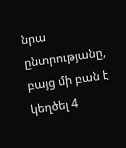նրա ընտրությանը, բայց մի բան է կեղծել 4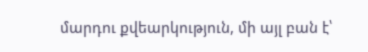մարդու քվեարկություն, մի այլ բան է՝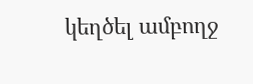կեղծել ամբողջ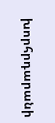խորհրդարանի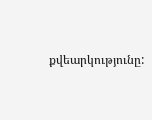քվեարկությունը: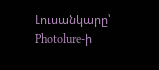Լուսանկարը՝ Photolure-ի